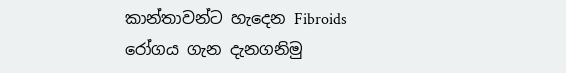කාන්තාවන්ට හැදෙන Fibroids රෝගය ගැන දැනගනිමු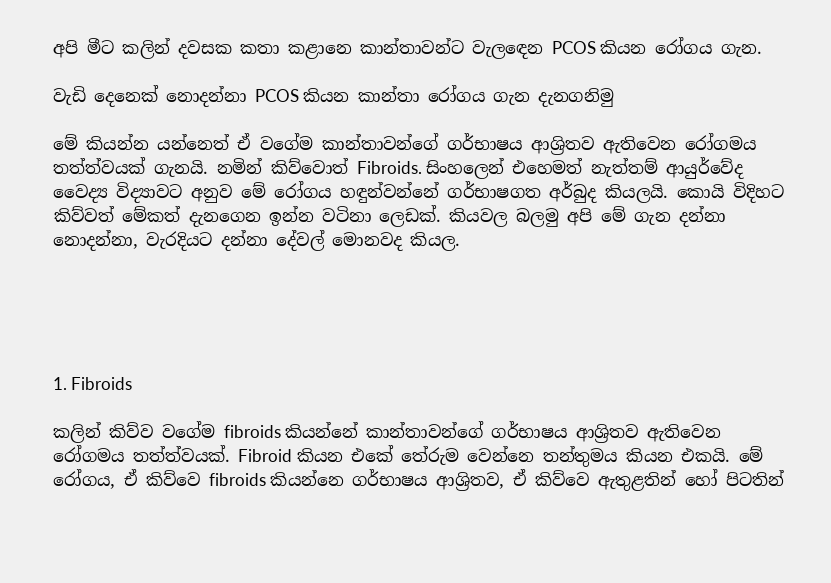අපි මීට කලින් දවසක කතා කළානෙ කාන්තාවන්ට වැලඳෙන PCOS කියන රෝගය ගැන.

වැඩි දෙනෙක් නොදන්නා PCOS කියන කාන්තා රෝගය ගැන දැනගනිමු

මේ කියන්න යන්නෙත් ඒ වගේම කාන්තාවන්ගේ ගර්භාෂය ආශ්‍රිතව ඇතිවෙන රෝගමය තත්ත්වයක් ගැනයි. නමින් කිව්වොත් Fibroids. සිංහලෙන් එහෙමත් නැත්තම් ආයුර්වේද වෛද්‍ය විද්‍යාවට අනුව මේ රෝගය හඳුන්වන්නේ ගර්භාෂගත අර්බුද කියලයි. කොයි විදිහට කිව්වත් මේකත් දැනගෙන ඉන්න වටිනා ලෙඩක්. කියවල බලමු අපි මේ ගැන දන්නා නොදන්නා, වැරදියට දන්නා දේවල් මොනවද කියල.





1. Fibroids

කලින් කිව්ව වගේම fibroids කියන්නේ කාන්තාවන්ගේ ගර්භාෂය ආශ්‍රිතව ඇතිවෙන රෝගමය තත්ත්වයක්. Fibroid කියන එකේ තේරුම වෙන්නෙ තන්තුමය කියන එකයි. මේ රෝගය, ඒ කිව්වෙ fibroids කියන්නෙ ගර්භාෂය ආශ්‍රිතව, ඒ කිව්වෙ ඇතුළතින් හෝ පිටතින්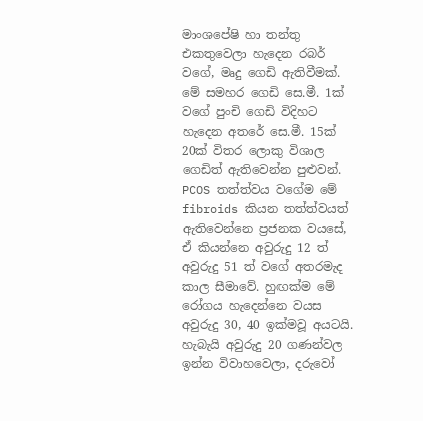මාංශපේෂි හා තන්තු එකතුවෙලා හැදෙන රබර් වගේ, මෘදු ගෙඩි ඇතිවීමක්. මේ සමහර ගෙඩි සෙ.මී. 1ක් වගේ පුංචි ගෙඩි විදිහට හැදෙන අතරේ සෙ.මී. 15ක් 20ක් විතර ලොකු විශාල ගෙඩිත් ඇතිවෙන්න පුළුවන්. PCOS තත්ත්වය වගේම මේ fibroids කියන තත්ත්වයත් ඇතිවෙන්නෙ ප්‍රජනක වයසේ, ඒ කියන්නෙ අවුරුදු 12 ත් අවුරුදු 51 ත් වගේ අතරමැද කාල සීමාවේ. හුඟක්ම මේ රෝගය හැදෙන්නෙ වයස අවුරුදු 30, 40 ඉක්මවූ අයටයි. හැබැයි අවුරුදු 20 ගණන්වල ඉන්න විවාහවෙලා, දරුවෝ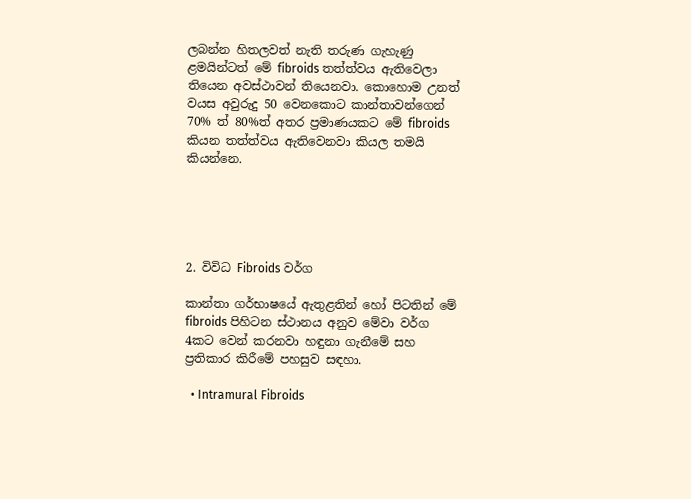ලබන්න හිතලවත් නැති තරුණ ගැහැණු ළමයින්ටත් මේ fibroids තත්ත්වය ඇතිවෙලා තියෙන අවස්ථාවන් තියෙනවා. කොහොම උනත් වයස අවුරුදු 50 වෙනකොට කාන්තාවන්ගෙන් 70% ත් 80%ත් අතර ප්‍රමාණයකට මේ fibroids කියන තත්ත්වය ඇතිවෙනවා කියල තමයි කියන්නෙ.





2. විවිධ Fibroids වර්ග

කාන්තා ගර්භාෂයේ ඇතුළතින් හෝ පිටතින් මේ fibroids පිහිටන ස්ථානය අනුව මේවා වර්ග 4කට වෙන් කරනවා හඳුනා ගැනීමේ සහ ප්‍රතිකාර කිරීමේ පහසුව සඳහා.

  • Intramural Fibroids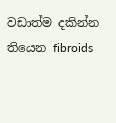වඩාත්ම දකින්න තියෙන fibroids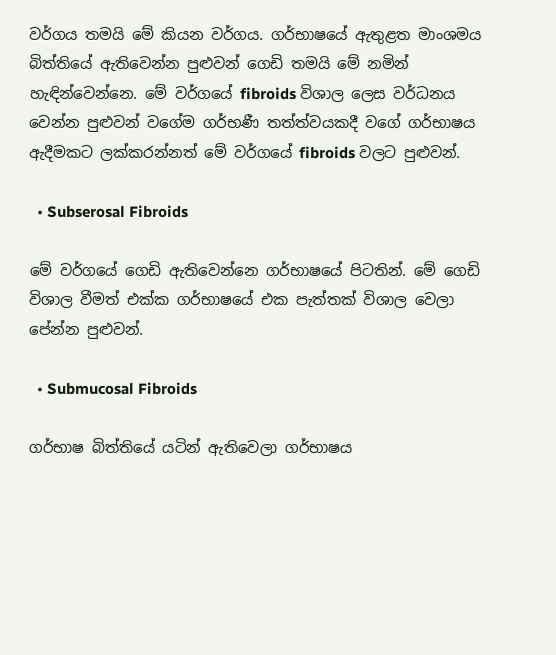වර්ගය තමයි මේ කියන වර්ගය. ගර්භාෂයේ ඇතුළත මාංශමය බිත්තියේ ඇතිවෙන්න පුළුවන් ගෙඩි තමයි මේ නමින් හැඳින්වෙන්නෙ. මේ වර්ගයේ fibroids විශාල ලෙස වර්ධනය වෙන්න පුළුවන් වගේම ගර්භණී තත්ත්වයකදී වගේ ගර්භාෂය ඇදීමකට ලක්කරන්නත් මේ වර්ගයේ fibroids වලට පුළුවන්.

  • Subserosal Fibroids

මේ වර්ගයේ ගෙඩි ඇතිවෙන්නෙ ගර්භාෂයේ පිටතින්. මේ ගෙඩි විශාල වීමත් එක්ක ගර්භාෂයේ එක පැත්තක් විශාල වෙලා පේන්න පුළුවන්.

  • Submucosal Fibroids

ගර්භාෂ බිත්තියේ යටින් ඇතිවෙලා ගර්භාෂය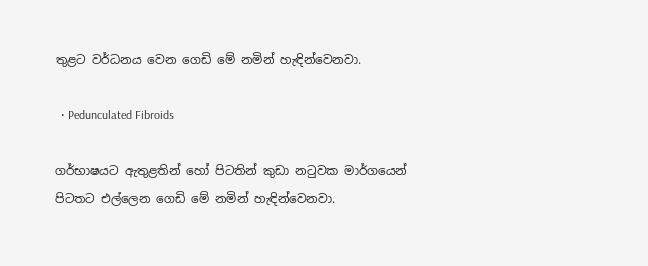තුළට වර්ධනය වෙන ගෙඩි මේ නමින් හැඳින්වෙනවා.

  • Pedunculated Fibroids

ගර්භාෂයට ඇතුළතින් හෝ පිටතින් කුඩා නටුවක මාර්ගයෙන් පිටතට එල්ලෙන ගෙඩි මේ නමින් හැඳින්වෙනවා.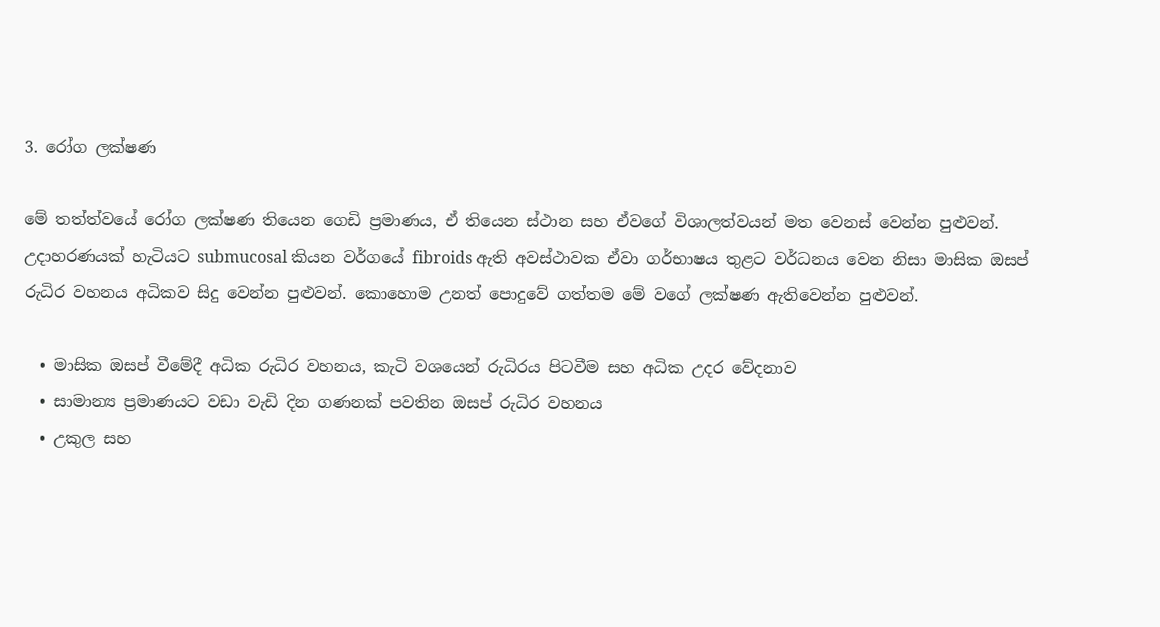3. රෝග ලක්ෂණ

මේ තත්ත්වයේ රෝග ලක්ෂණ තියෙන ගෙඩි ප්‍රමාණය, ඒ තියෙන ස්ථාන සහ ඒවගේ විශාලත්වයන් මත වෙනස් වෙන්න පුළුවන්. උදාහරණයක් හැටියට submucosal කියන වර්ගයේ fibroids ඇති අවස්ථාවක ඒවා ගර්භාෂය තුළට වර්ධනය වෙන නිසා මාසික ඔසප් රුධිර වහනය අධිකව සිදු වෙන්න පුළුවන්. කොහොම උනත් පොදුවේ ගත්තම මේ වගේ ලක්ෂණ ඇතිවෙන්න පුළුවන්.

  • මාසික ඔසප් වීමේදී අධික රුධිර වහනය, කැටි වශයෙන් රුධිරය පිටවීම සහ අධික උදර වේදනාව
  • සාමාන්‍ය ප්‍රමාණයට වඩා වැඩි දින ගණනක් පවතින ඔසප් රුධිර වහනය
  • උකුල සහ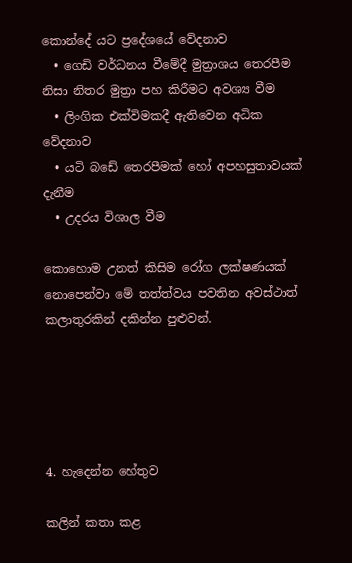කොන්දේ යට ප්‍රදේශයේ වේදනාව
  • ගෙඩි වර්ධනය වීමේදී මුත්‍රාශය තෙරපීම නිසා නිතර මුත්‍රා පහ කිරීමට අවශ්‍ය වීම
  • ලිංගික එක්විමකදී ඇතිවෙන අධික වේදනාව
  • යටි බඩේ තෙරපීමක් හෝ අපහසුතාවයක් දැනීම
  • උදරය විශාල වීම

කොහොම උනත් කිසිම රෝග ලක්ෂණයක් නොපෙන්වා මේ තත්ත්වය පවතින අවස්ථාත් කලාතුරකින් දකින්න පුළුවන්.





4. හැදෙන්න හේතුව

කලින් කතා කළ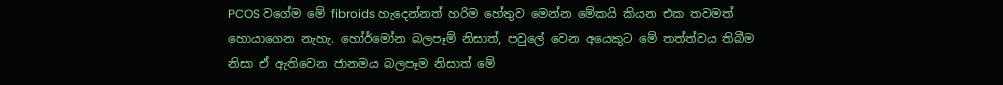PCOS වගේම මේ fibroids හැදෙන්නත් හරිම හේතුව මෙන්න මේකයි කියන එක තවමත් හොයාගෙන නැහැ. හෝර්මෝන බලපෑම් නිසාත්, පවුලේ වෙන අයෙකුට මේ තත්ත්වය තිබීම නිසා ඒ ඇතිවෙන ජානමය බලපෑම නිසාත් මේ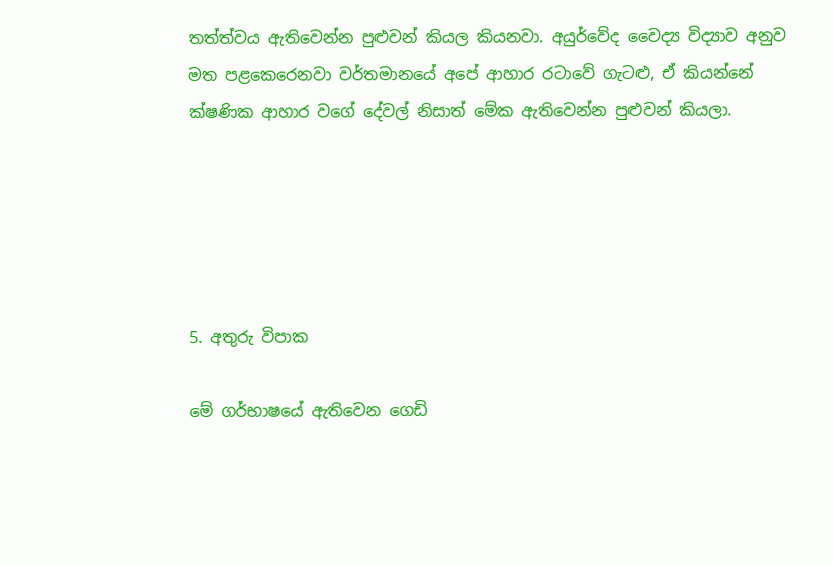තත්ත්වය ඇතිවෙන්න පුළුවන් කියල කියනවා. අයුර්වේද වෛද්‍ය විද්‍යාව අනුව මත පළකෙරෙනවා වර්තමානයේ අපේ ආහාර රටාවේ ගැටළු, ඒ කියන්නේ ක්ෂණික ආහාර වගේ දේවල් නිසාත් මේක ඇතිවෙන්න පුළුවන් කියලා.





5. අතුරු විපාක

මේ ගර්භාෂයේ ඇතිවෙන ගෙඩි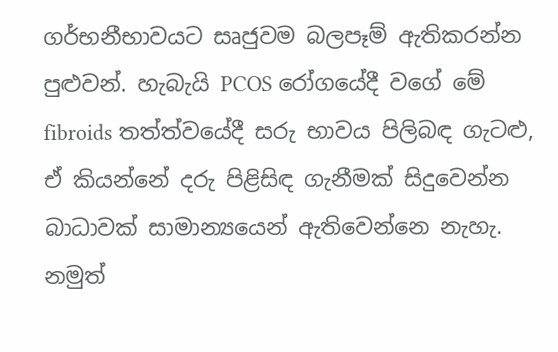ගර්භනීභාවයට සෘජුවම බලපෑම් ඇතිකරන්න පුළුවන්. හැබැයි PCOS රෝගයේදී වගේ මේ fibroids තත්ත්වයේදී සරු භාවය පිලිබඳ ගැටළු, ඒ කියන්නේ දරු පිළිසිඳ ගැනීමක් සිදුවෙන්න බාධාවක් සාමාන්‍යයෙන් ඇතිවෙන්නෙ නැහැ. නමුත්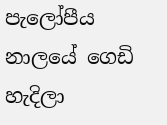පැලෝපීය නාලයේ ගෙඩි හැදිලා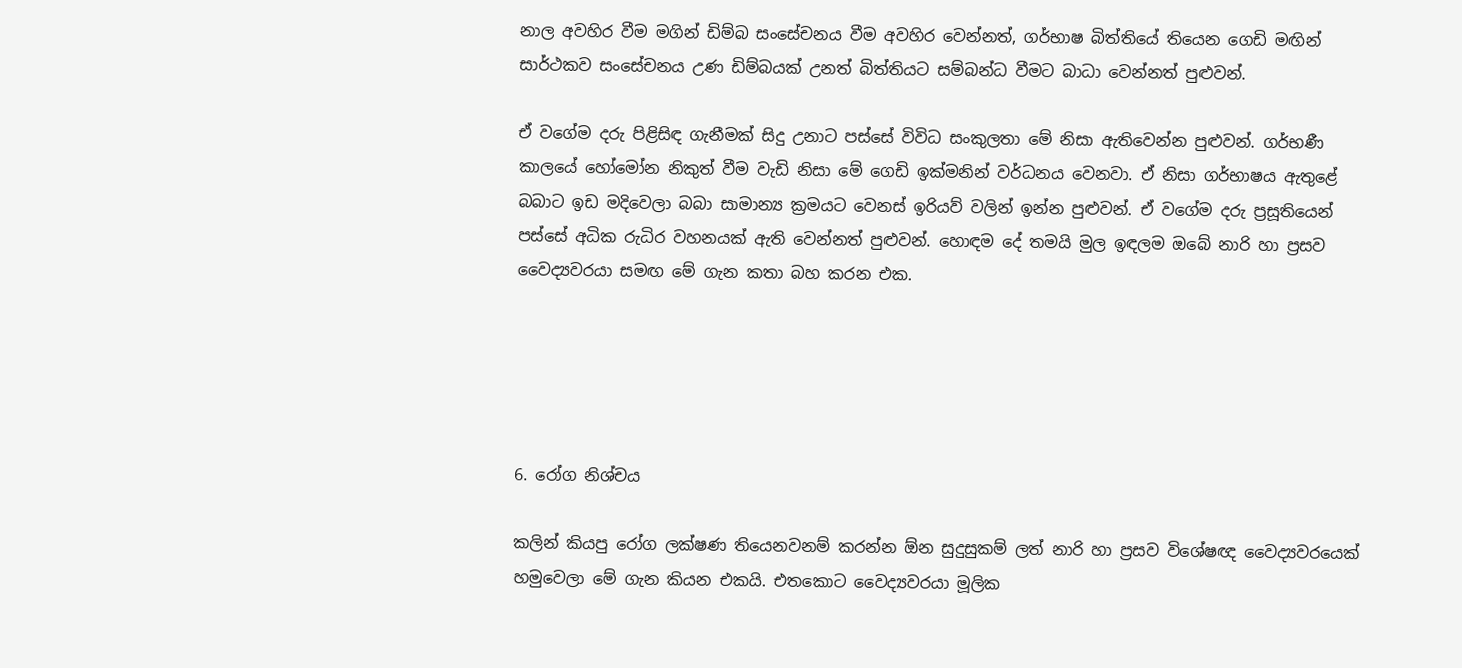නාල අවහිර වීම මගින් ඩිම්බ සංසේචනය වීම අවහිර වෙන්නත්, ගර්භාෂ බිත්තියේ තියෙන ගෙඩි මඟින් සාර්ථකව සංසේචනය උණ ඩිම්බයක් උනත් බිත්තියට සම්බන්ධ වීමට බාධා වෙන්නත් පුළුවන්.

ඒ වගේම දරු පිළිසිඳ ගැනීමක් සිදු උනාට පස්සේ විවිධ සංකුලතා මේ නිසා ඇතිවෙන්න පුළුවන්. ගර්භණී කාලයේ හෝමෝන නිකුත් වීම වැඩි නිසා මේ ගෙඩි ඉක්මනින් වර්ධනය වෙනවා. ඒ නිසා ගර්භාෂය ඇතුළේ බබාට ඉඩ මදිවෙලා බබා සාමාන්‍ය ක්‍රමයට වෙනස් ඉරියව් වලින් ඉන්න පුළුවන්. ඒ වගේම දරු ප්‍රසූතියෙන් පස්සේ අධික රුධිර වහනයක් ඇති වෙන්නත් පුළුවන්. හොඳම දේ තමයි මුල ඉඳලම ඔබේ නාරි හා ප්‍රසව වෛද්‍යවරයා සමඟ මේ ගැන කතා බහ කරන එක.





6. රෝග නිශ්චය

කලින් කියපු රෝග ලක්ෂණ තියෙනවනම් කරන්න ඕන සුදුසුකම් ලත් නාරි හා ප්‍රසව විශේෂඥ වෛද්‍යවරයෙක් හමුවෙලා මේ ගැන කියන එකයි. එතකොට වෛද්‍යවරයා මූලික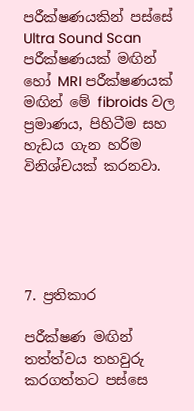පරීක්ෂණයකින් පස්සේ Ultra Sound Scan පරීක්ෂණයක් මඟින් හෝ MRI පරීක්ෂණයක් මඟින් මේ fibroids වල ප්‍රමාණය, පිහිටීම සහ හැඩය ගැන හරිම විනිශ්චයක් කරනවා.





7. ප්‍රතිකාර

පරීක්ෂණ මඟින් තත්ත්වය තහවුරු කරගත්තට පස්සෙ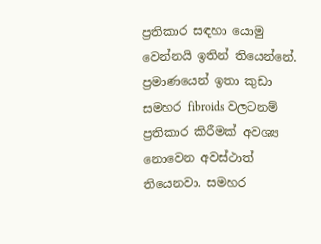ප්‍රතිකාර සඳහා යොමු වෙන්නයි ඉතින් තියෙන්නේ. ප්‍රමාණයෙන් ඉතා කුඩා සමහර fibroids වලටනම් ප්‍රතිකාර කිරීමක් අවශ්‍ය නොවෙන අවස්ථාත් තියෙනවා. සමහර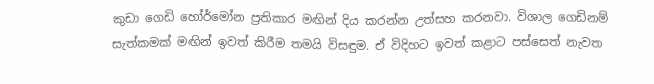කුඩා ගෙඩි හෝර්මෝන ප්‍රතිකාර මඟින් දිය කරන්න උත්සහ කරනවා. විශාල ගෙඩිනම් සැත්කමක් මඟින් ඉවත් කිරීම තමයි විසඳුම. ඒ විදිහට ඉවත් කළාට පස්සෙත් නැවත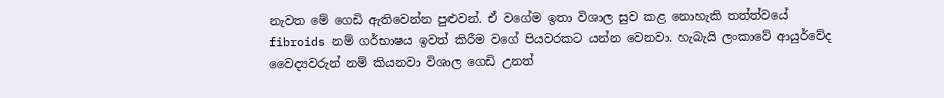නැවත මේ ගෙඩි ඇතිවෙන්න පුළුවන්. ඒ වගේම ඉතා විශාල සුව කළ නොහැකි තත්ත්වයේ fibroids නම් ගර්භාෂය ඉවත් කිරීම වගේ පියවරකට යන්න වෙනවා. හැබැයි ලංකාවේ ආයුර්වේද වෛද්‍යවරුන් නම් කියනවා විශාල ගෙඩි උනත්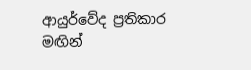ආයුර්වේද ප්‍රතිකාර මඟින්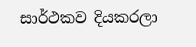සාර්ථකව දියකරලා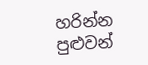හරින්න පුළුවන්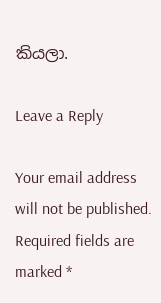කියලා.

Leave a Reply

Your email address will not be published. Required fields are marked *